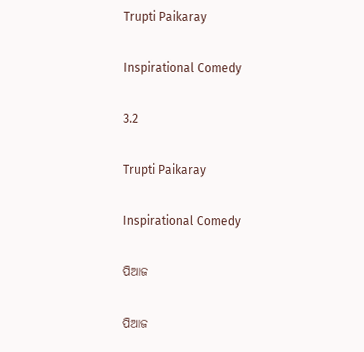Trupti Paikaray

Inspirational Comedy

3.2

Trupti Paikaray

Inspirational Comedy

ପିଆଜ

ପିଆଜ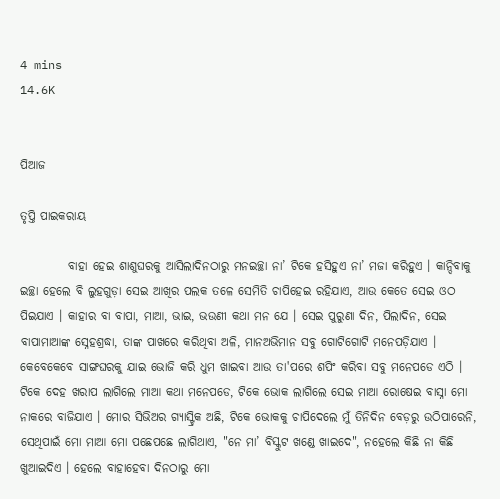4 mins
14.6K


ପିଆଜ

ତୃପ୍ତି ପାଇକରାୟ

          ବାହା ହେଇ ଶାଶୁଘରକୁ ଆସିଲାଦିନଠାରୁ ମନଇଚ୍ଛା ନା’ ଟିକେ ହସିହୁଏ ନା’ ମଜା କରିହୁଏ । କାନ୍ଦିବାକୁ ଇଚ୍ଛା ହେଲେ ବି ଲୁହଗୁଡ଼ା ସେଇ ଆଖିର ପଲକ ତଳେ ସେମିତି ଚାପିହେଇ ରହିଯାଏ, ଆଉ କେତେ ସେଇ ଓଠ ପିଇଯାଏ । କାହାର ବା ବାପା, ମାଆ, ଭାଇ, ଭଉଣୀ କଥା ମନ ଯେ । ସେଇ ପୁରୁଣା ଦିନ, ପିଲାଦିନ, ସେଇ ବାପାମାଆଙ୍କ ସ୍ନେହଶ୍ରଦ୍ଧା, ତାଙ୍କ ପାଖରେ କରିଥିବା ଅଳି, ମାନଅଭିମାନ ସବୁ ଗୋଟିଗୋଟି ମନେପଡ଼ିଯାଏ । କେବେକେବେ ସାଙ୍ଗଘରକୁ ଯାଇ ଭୋଜି କରି ଧୁମ ଖାଇବା ଆଉ ତା'ପରେ ଶପିଂ କରିବା ସବୁ ମନେପଡେ ଏଠି ।  ଟିକେ ଦେହ ଖରାପ ଲାଗିଲେ ମାଆ କଥା ମନେପଡେ, ଟିକେ ଭୋକ ଲାଗିଲେ ସେଇ ମାଆ ରୋଷେଇ ବାସ୍ନା ମୋ ନାକରେ ବାଜିଯାଏ । ମୋର ସିଭିଅର ଗ୍ୟାସ୍ଟ୍ରିକ ଅଛି, ଟିକେ ଭୋକକୁ ଚାପିଦେଲେ ମୁଁ ତିନିଦିନ ବେଡ଼ରୁ ଉଠିପାରେନି, ସେଥିପାଇଁ ମୋ ମାଆ ମୋ ପଛେପଛେ ଲାଗିଥାଏ, "ନେ ମା’ ବିସ୍କୁଟ ଖଣ୍ଡେ ଖାଇଦେ", ନହେଲେ କିଛି ନା କିଛି ଖୁଆଇଦିଏ । ହେଲେ ବାହାହେବା ଦିନଠାରୁ ମୋ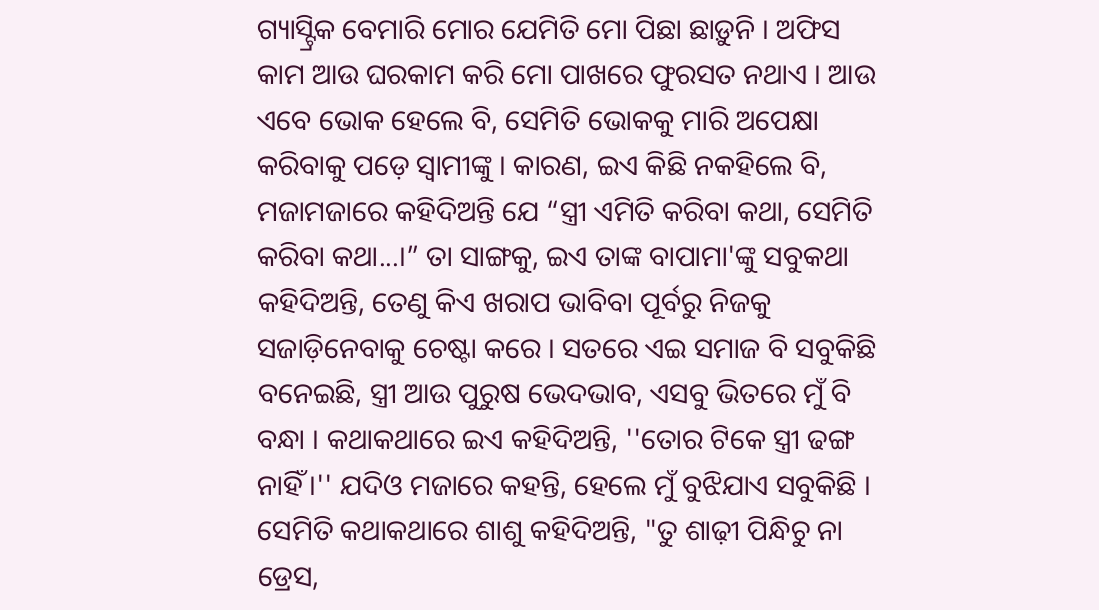ଗ୍ୟାସ୍ଟ୍ରିକ ବେମାରି ମୋର ଯେମିତି ମୋ ପିଛା ଛାଡ଼ୁନି । ଅଫିସ କାମ ଆଉ ଘରକାମ କରି ମୋ ପାଖରେ ଫୁରସତ ନଥାଏ । ଆଉ ଏବେ ଭୋକ ହେଲେ ବି, ସେମିତି ଭୋକକୁ ମାରି ଅପେକ୍ଷା କରିବାକୁ ପଡ଼େ ସ୍ୱାମୀଙ୍କୁ । କାରଣ, ଇଏ କିଛି ନକହିଲେ ବି, ମଜାମଜାରେ କହିଦିଅନ୍ତି ଯେ “ସ୍ତ୍ରୀ ଏମିତି କରିବା କଥା, ସେମିତି କରିବା କଥା...।” ତା ସାଙ୍ଗକୁ, ଇଏ ତାଙ୍କ ବାପାମା'ଙ୍କୁ ସବୁକଥା କହିଦିଅନ୍ତି, ତେଣୁ କିଏ ଖରାପ ଭାବିବା ପୂର୍ବରୁ ନିଜକୁ ସଜାଡ଼ିନେବାକୁ ଚେଷ୍ଟା କରେ । ସତରେ ଏଇ ସମାଜ ବି ସବୁକିଛି ବନେଇଛି, ସ୍ତ୍ରୀ ଆଉ ପୁରୁଷ ଭେଦଭାବ, ଏସବୁ ଭିତରେ ମୁଁ ବି ବନ୍ଧା । କଥାକଥାରେ ଇଏ କହିଦିଅନ୍ତି, ''ତୋର ଟିକେ ସ୍ତ୍ରୀ ଢଙ୍ଗ ନାହିଁ ।'' ଯଦିଓ ମଜାରେ କହନ୍ତି, ହେଲେ ମୁଁ ବୁଝିଯାଏ ସବୁକିଛି । ସେମିତି କଥାକଥାରେ ଶାଶୁ କହିଦିଅନ୍ତି, "ତୁ ଶାଢ଼ୀ ପିନ୍ଧିଚୁ ନା ଡ୍ରେସ,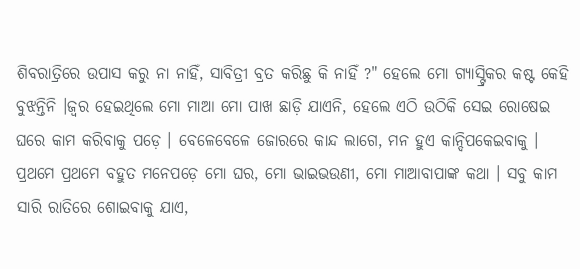ଶିବରାତ୍ରିରେ ଉପାସ କରୁ ନା ନାହିଁ, ସାବିତ୍ରୀ ବ୍ରତ କରିଛୁ କି ନାହିଁ ?" ହେଲେ ମୋ ଗ୍ୟାସ୍ଟ୍ରିକର କଷ୍ଟ କେହି ବୁଝନ୍ତିନି ।ଜ୍ୱର ହେଇଥିଲେ ମୋ ମାଆ ମୋ ପାଖ ଛାଡ଼ି ଯାଏନି, ହେଲେ ଏଠି ଉଠିକି ସେଇ ରୋଷେଇ ଘରେ କାମ କରିବାକୁ ପଡ଼େ । ବେଳେବେଳେ ଜୋରରେ କାନ୍ଦ ଲାଗେ, ମନ ହୁଏ କାନ୍ଦିପକେଇବାକୁ । ପ୍ରଥମେ ପ୍ରଥମେ ବହୁତ ମନେପଡ଼େ ମୋ ଘର, ମୋ ଭାଇଭଉଣୀ, ମୋ ମାଆବାପାଙ୍କ କଥା । ସବୁ କାମ ସାରି ରାତିରେ ଶୋଇବାକୁ ଯାଏ,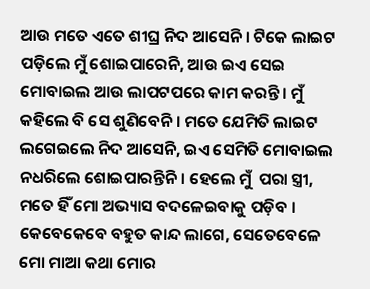ଆଉ ମତେ ଏତେ ଶୀଘ୍ର ନିଦ ଆସେନି । ଟିକେ ଲାଇଟ ପଡ଼ିଲେ ମୁଁ ଶୋଇପାରେନି, ଆଉ ଇଏ ସେଇ ମୋବାଇଲ ଆଉ ଲାପଟପରେ କାମ କରନ୍ତି । ମୁଁ କହିଲେ ବି ସେ ଶୁଣିବେନି । ମତେ ଯେମିତି ଲାଇଟ ଲଗେଇଲେ ନିଦ ଆସେନି, ଇଏ ସେମିତି ମୋବାଇଲ ନଧରିଲେ ଶୋଇପାରନ୍ତିନି । ହେଲେ ମୁଁ  ପରା ସ୍ତ୍ରୀ, ମତେ ହିଁ ମୋ ଅଭ୍ୟାସ ବଦଳେଇବାକୁ ପଡ଼ିବ । କେବେକେବେ ବହୁତ କାନ୍ଦ ଲାଗେ, ସେତେବେଳେ ମୋ ମାଆ କଥା ମୋର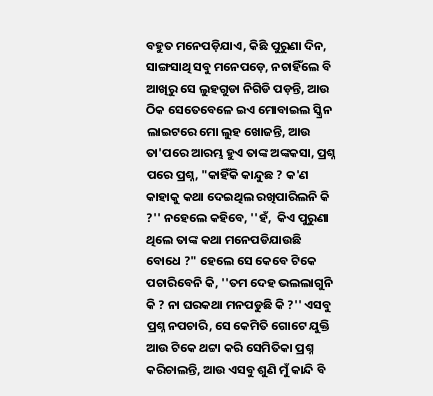ବହୁତ ମନେପଡ଼ିଯାଏ, କିଛି ପୁରୁଣା ଦିନ, ସାଙ୍ଗସାଥି ସବୁ ମନେପଡ଼େ, ନଚାହିଁଲେ ବି ଆଖିରୁ ସେ ଲୁହଗୁଡା ନିଗିଡି ପଡ଼ନ୍ତି, ଆଉ ଠିକ ସେତେବେଳେ ଇଏ ମୋବାଇଲ ସ୍କ୍ରିନ ଲାଇଟରେ ମୋ ଲୁହ ଖୋଜନ୍ତି, ଆଉ ତା'ପରେ ଆରମ୍ଭ ହୁଏ ତାଙ୍କ ଅଙ୍କକସା, ପ୍ରଶ୍ନ ପରେ ପ୍ରଶ୍ନ, "କାହିଁକି କାନ୍ଦୁଛ ? କ'ଣ କାହାକୁ କଥା ଦେଇଥିଲ ରଖିପାରିଲନି କି ?'' ନହେଲେ କହିବେ, ''ହଁ,  କିଏ ପୁରୁଣା ଥିଲେ ତାଙ୍କ କଥା ମନେପଡିଯାଉଛି ବୋଧେ ?" ହେଲେ ସେ କେବେ ଟିକେ ପଚାରିବେନି କି, ''ତମ ଦେହ ଭଲଲାଗୁନି କି ? ନା ଘରକଥା ମନପଡୁଛି କି ?'' ଏସବୁ ପ୍ରଶ୍ନ ନପଚାରି, ସେ କେମିତି ଗୋଟେ ଯୁକ୍ତି ଆଉ ଟିକେ ଥଟ୍ଟା କରି ସେମିତିକା ପ୍ରଶ୍ନ କରିଚାଲନ୍ତି, ଆଉ ଏସବୁ ଶୁଣି ମୁଁ କାନ୍ଦି ବି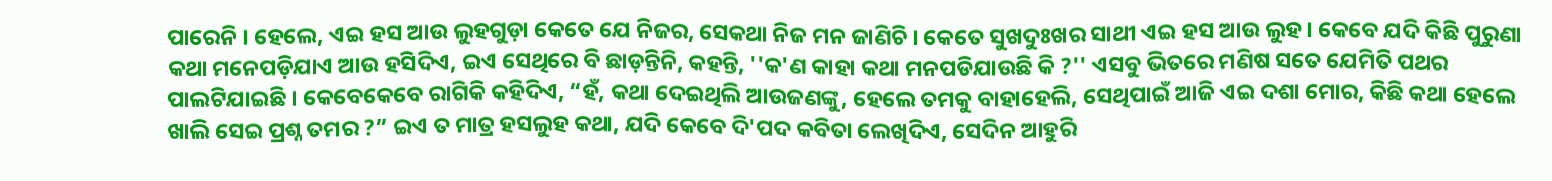ପାରେନି । ହେଲେ, ଏଇ ହସ ଆଉ ଲୁହଗୁଡ଼ା କେତେ ଯେ ନିଜର, ସେକଥା ନିଜ ମନ ଜାଣିଚି । କେତେ ସୁଖଦୁଃଖର ସାଥୀ ଏଇ ହସ ଆଉ ଲୁହ । କେବେ ଯଦି କିଛି ପୁରୁଣା କଥା ମନେପଡ଼ିଯାଏ ଆଉ ହସିଦିଏ, ଇଏ ସେଥିରେ ବି ଛାଡ଼ନ୍ତିନି, କହନ୍ତି, ''କ'ଣ କାହା କଥା ମନପଡିଯାଉଛି କି ?'' ଏସବୁ ଭିତରେ ମଣିଷ ସତେ ଯେମିତି ପଥର ପାଲଟିଯାଇଛି । କେବେକେବେ ରାଗିକି କହିଦିଏ, “ହଁ, କଥା ଦେଇଥିଲି ଆଉଜଣଙ୍କୁ, ହେଲେ ତମକୁ ବାହାହେଲି, ସେଥିପାଇଁ ଆଜି ଏଇ ଦଶା ମୋର, କିଛି କଥା ହେଲେ ଖାଲି ସେଇ ପ୍ରଶ୍ନ ତମର ?” ଇଏ ତ ମାତ୍ର ହସଲୁହ କଥା, ଯଦି କେବେ ଦି'ପଦ କବିତା ଲେଖିଦିଏ, ସେଦିନ ଆହୁରି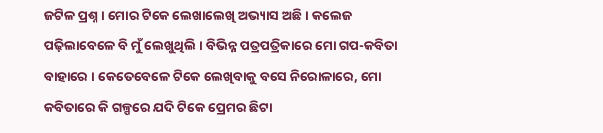ଜଟିଳ ପ୍ରଶ୍ନ । ମୋର ଟିକେ ଲେଖାଲେଖି ଅଭ୍ୟାସ ଅଛି । କଲେଜ ପଢ଼ିଲାବେଳେ ବି ମୁଁ ଲେଖୁଥିଲି । ବିଭିନ୍ନ ପତ୍ରପତ୍ରିକାରେ ମୋ ଗପ-କବିତା ବାହାରେ । କେତେବେଳେ ଟିକେ ଲେଖିବାକୁ ବସେ ନିରୋଳାରେ, ମୋ କବିତାରେ କି ଗଳ୍ପରେ ଯଦି ଟିକେ ପ୍ରେମର ଛିଟା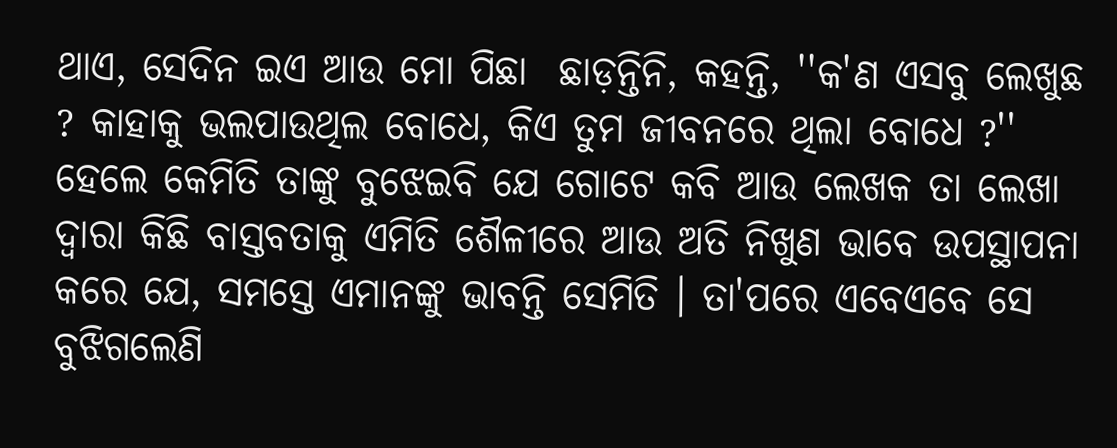ଥାଏ, ସେଦିନ ଇଏ ଆଉ ମୋ ପିଛା  ଛାଡ଼ନ୍ତିନି, କହନ୍ତି, ''କ'ଣ ଏସବୁ ଲେଖୁଛ ? କାହାକୁ ଭଲପାଉଥିଲ ବୋଧେ, କିଏ ତୁମ ଜୀବନରେ ଥିଲା ବୋଧେ ?'' ହେଲେ କେମିତି ତାଙ୍କୁ ବୁଝେଇବି ଯେ ଗୋଟେ କବି ଆଉ ଲେଖକ ତା ଲେଖା ଦ୍ୱାରା କିଛି ବାସ୍ତବତାକୁ ଏମିତି ଶୈଳୀରେ ଆଉ ଅତି ନିଖୁଣ ଭାବେ ଉପସ୍ଥାପନା କରେ ଯେ, ସମସ୍ତେ ଏମାନଙ୍କୁ ଭାବନ୍ତି ସେମିତି । ତା'ପରେ ଏବେଏବେ ସେ ବୁଝିଗଲେଣି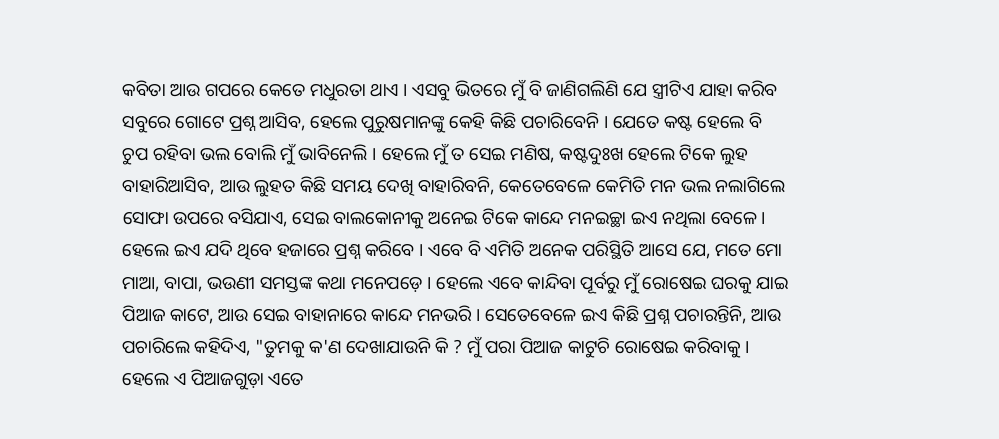କବିତା ଆଉ ଗପରେ କେତେ ମଧୁରତା ଥାଏ । ଏସବୁ ଭିତରେ ମୁଁ ବି ଜାଣିଗଲିଣି ଯେ ସ୍ତ୍ରୀଟିଏ ଯାହା କରିବ ସବୁରେ ଗୋଟେ ପ୍ରଶ୍ନ ଆସିବ, ହେଲେ ପୁରୁଷମାନଙ୍କୁ କେହି କିଛି ପଚାରିବେନି । ଯେତେ କଷ୍ଟ ହେଲେ ବି ଚୁପ ରହିବା ଭଲ ବୋଲି ମୁଁ ଭାବିନେଲି । ହେଲେ ମୁଁ ତ ସେଇ ମଣିଷ, କଷ୍ଟଦୁଃଖ ହେଲେ ଟିକେ ଲୁହ ବାହାରିଆସିବ, ଆଉ ଲୁହତ କିଛି ସମୟ ଦେଖି ବାହାରିବନି, କେତେବେଳେ କେମିତି ମନ ଭଲ ନଲାଗିଲେ ସୋଫା ଉପରେ ବସିଯାଏ, ସେଇ ବାଲକୋନୀକୁ ଅନେଇ ଟିକେ କାନ୍ଦେ ମନଇଚ୍ଛା ଇଏ ନଥିଲା ବେଳେ । ହେଲେ ଇଏ ଯଦି ଥିବେ ହଜାରେ ପ୍ରଶ୍ନ କରିବେ । ଏବେ ବି ଏମିତି ଅନେକ ପରିସ୍ଥିତି ଆସେ ଯେ, ମତେ ମୋ ମାଆ, ବାପା, ଭଉଣୀ ସମସ୍ତଙ୍କ କଥା ମନେପଡ଼େ । ହେଲେ ଏବେ କାନ୍ଦିବା ପୂର୍ବରୁ ମୁଁ ରୋଷେଇ ଘରକୁ ଯାଇ ପିଆଜ କାଟେ, ଆଉ ସେଇ ବାହାନାରେ କାନ୍ଦେ ମନଭରି । ସେତେବେଳେ ଇଏ କିଛି ପ୍ରଶ୍ନ ପଚାରନ୍ତିନି, ଆଉ ପଚାରିଲେ କହିଦିଏ, "ତୁମକୁ କ'ଣ ଦେଖାଯାଉନି କି ? ମୁଁ ପରା ପିଆଜ କାଟୁଚି ରୋଷେଇ କରିବାକୁ । ହେଲେ ଏ ପିଆଜଗୁଡ଼ା ଏତେ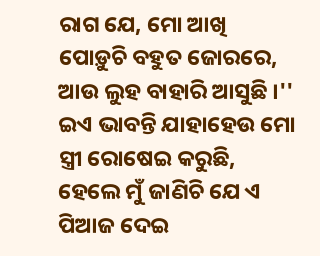ରାଗ ଯେ, ମୋ ଆଖି ପୋଡ଼ୁଚି ବହୁତ ଜୋରରେ, ଆଉ ଲୁହ ବାହାରି ଆସୁଛି ।'' ଇଏ ଭାବନ୍ତି ଯାହାହେଉ ମୋ ସ୍ତ୍ରୀ ରୋଷେଇ କରୁଛି, ହେଲେ ମୁଁ ଜାଣିଚି ଯେ ଏ ପିଆଜ ଦେଇ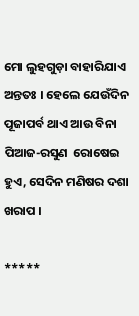ମୋ ଲୁହଗୁଡ଼ା ବାହାରିଯାଏ ଅନ୍ତତଃ । ହେଲେ ଯେଉଁଦିନ ପୂଜାପର୍ବ ଥାଏ ଆଉ ବିନା ପିଆଜ-ରସୁଣ  ରୋଷେଇ ହୁଏ, ସେଦିନ ମଣିଷର ଦଶା ଖରାପ ।

*****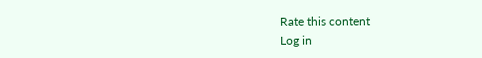Rate this content
Log in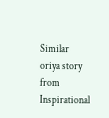Similar oriya story from Inspirational